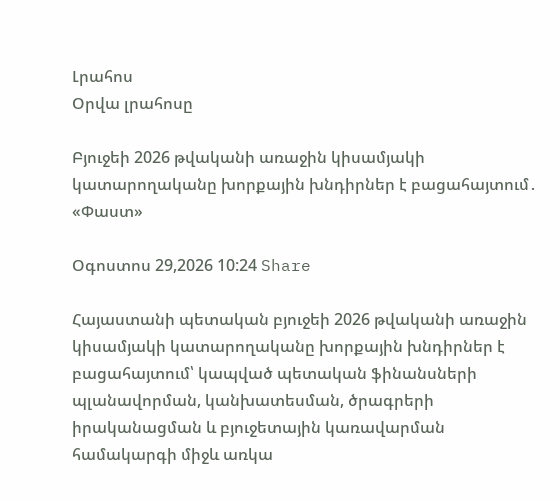Լրահոս
Օրվա լրահոսը

Բյուջեի 2026 թվականի առաջին կիսամյակի կատարողականը խորքային խնդիրներ է բացահայտում․ «Փաստ»

Օգոստոս 29,2026 10:24 Share

Հայաստանի պետական բյուջեի 2026 թվականի առաջին կիսամյակի կատարողականը խորքային խնդիրներ է բացահայտում՝ կապված պետական ֆինանսների պլանավորման, կանխատեսման, ծրագրերի իրականացման և բյուջետային կառավարման համակարգի միջև առկա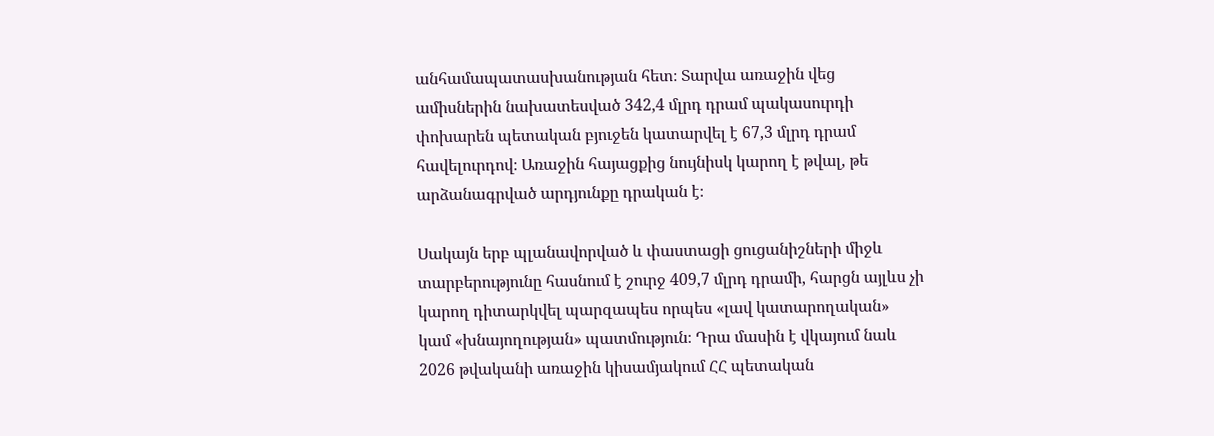անհամապատասխանության հետ։ Տարվա առաջին վեց ամիսներին նախատեսված 342,4 մլրդ դրամ պակասուրդի փոխարեն պետական բյուջեն կատարվել է 67,3 մլրդ դրամ հավելուրդով։ Առաջին հայացքից նույնիսկ կարող է թվալ, թե արձանագրված արդյունքը դրական է։

Սակայն երբ պլանավորված և փաստացի ցուցանիշների միջև տարբերությունը հասնում է շուրջ 409,7 մլրդ դրամի, հարցն այլևս չի կարող դիտարկվել պարզապես որպես «լավ կատարողական» կամ «խնայողության» պատմություն։ Դրա մասին է վկայում նաև 2026 թվականի առաջին կիսամյակում ՀՀ պետական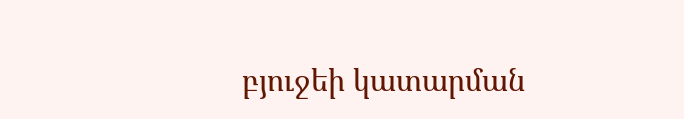բյուջեի կատարման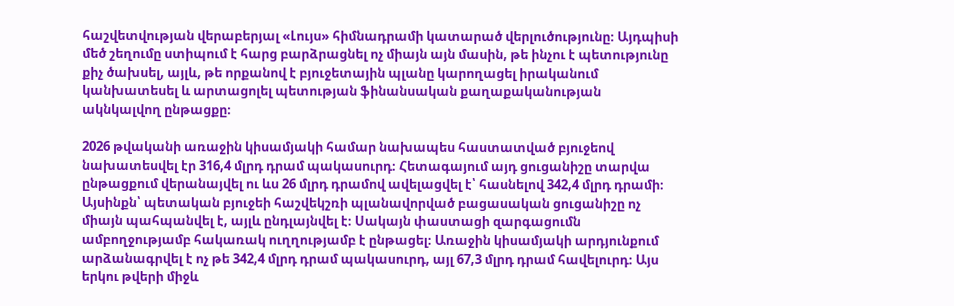հաշվետվության վերաբերյալ «Լույս» հիմնադրամի կատարած վերլուծությունը։ Այդպիսի մեծ շեղումը ստիպում է հարց բարձրացնել ոչ միայն այն մասին, թե ինչու է պետությունը քիչ ծախսել, այլև, թե որքանով է բյուջետային պլանը կարողացել իրականում կանխատեսել և արտացոլել պետության ֆինանսական քաղաքականության ակնկալվող ընթացքը։

2026 թվականի առաջին կիսամյակի համար նախապես հաստատված բյուջեով նախատեսվել էր 316,4 մլրդ դրամ պակասուրդ։ Հետագայում այդ ցուցանիշը տարվա ընթացքում վերանայվել ու ևս 26 մլրդ դրամով ավելացվել է՝ հասնելով 342,4 մլրդ դրամի։ Այսինքն՝ պետական բյուջեի հաշվեկշռի պլանավորված բացասական ցուցանիշը ոչ միայն պահպանվել է, այլև ընդլայնվել է։ Սակայն փաստացի զարգացումն ամբողջությամբ հակառակ ուղղությամբ է ընթացել։ Առաջին կիսամյակի արդյունքում արձանագրվել է ոչ թե 342,4 մլրդ դրամ պակասուրդ, այլ 67,3 մլրդ դրամ հավելուրդ։ Այս երկու թվերի միջև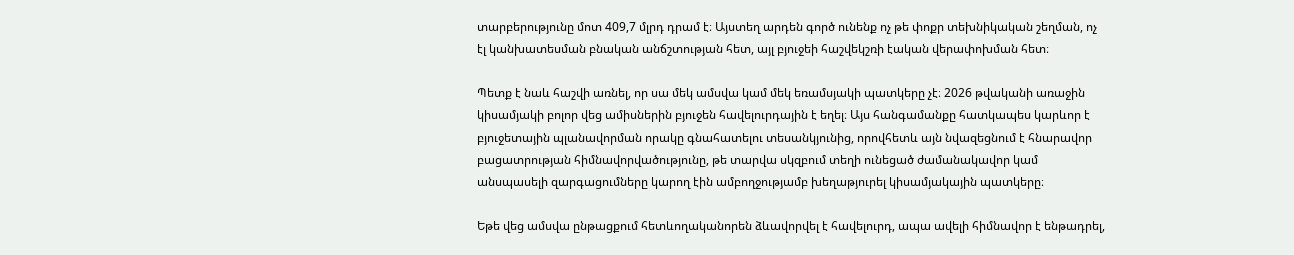տարբերությունը մոտ 409,7 մլրդ դրամ է։ Այստեղ արդեն գործ ունենք ոչ թե փոքր տեխնիկական շեղման, ոչ էլ կանխատեսման բնական անճշտության հետ, այլ բյուջեի հաշվեկշռի էական վերափոխման հետ։

Պետք է նաև հաշվի առնել, որ սա մեկ ամսվա կամ մեկ եռամսյակի պատկերը չէ։ 2026 թվականի առաջին կիսամյակի բոլոր վեց ամիսներին բյուջեն հավելուրդային է եղել։ Այս հանգամանքը հատկապես կարևոր է բյուջետային պլանավորման որակը գնահատելու տեսանկյունից, որովհետև այն նվազեցնում է հնարավոր բացատրության հիմնավորվածությունը, թե տարվա սկզբում տեղի ունեցած ժամանակավոր կամ անսպասելի զարգացումները կարող էին ամբողջությամբ խեղաթյուրել կիսամյակային պատկերը։

Եթե վեց ամսվա ընթացքում հետևողականորեն ձևավորվել է հավելուրդ, ապա ավելի հիմնավոր է ենթադրել,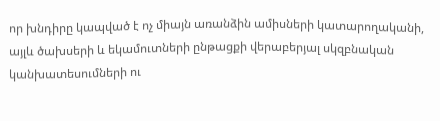որ խնդիրը կապված է ոչ միայն առանձին ամիսների կատարողականի, այլև ծախսերի և եկամուտների ընթացքի վերաբերյալ սկզբնական կանխատեսումների ու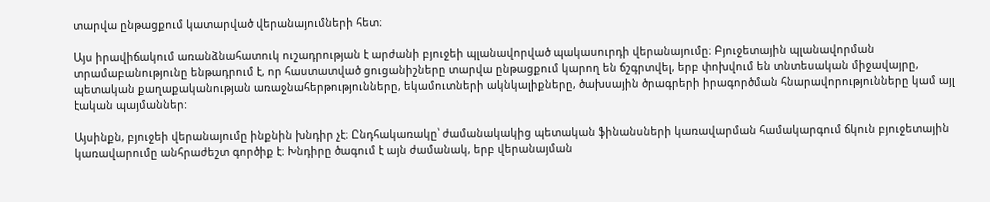տարվա ընթացքում կատարված վերանայումների հետ։

Այս իրավիճակում առանձնահատուկ ուշադրության է արժանի բյուջեի պլանավորված պակասուրդի վերանայումը։ Բյուջետային պլանավորման տրամաբանությունը ենթադրում է, որ հաստատված ցուցանիշները տարվա ընթացքում կարող են ճշգրտվել, երբ փոխվում են տնտեսական միջավայրը, պետական քաղաքականության առաջնահերթությունները, եկամուտների ակնկալիքները, ծախսային ծրագրերի իրագործման հնարավորությունները կամ այլ էական պայմաններ:

Այսինքն, բյուջեի վերանայումը ինքնին խնդիր չէ։ Ընդհակառակը՝ ժամանակակից պետական ֆինանսների կառավարման համակարգում ճկուն բյուջետային կառավարումը անհրաժեշտ գործիք է։ Խնդիրը ծագում է այն ժամանակ, երբ վերանայման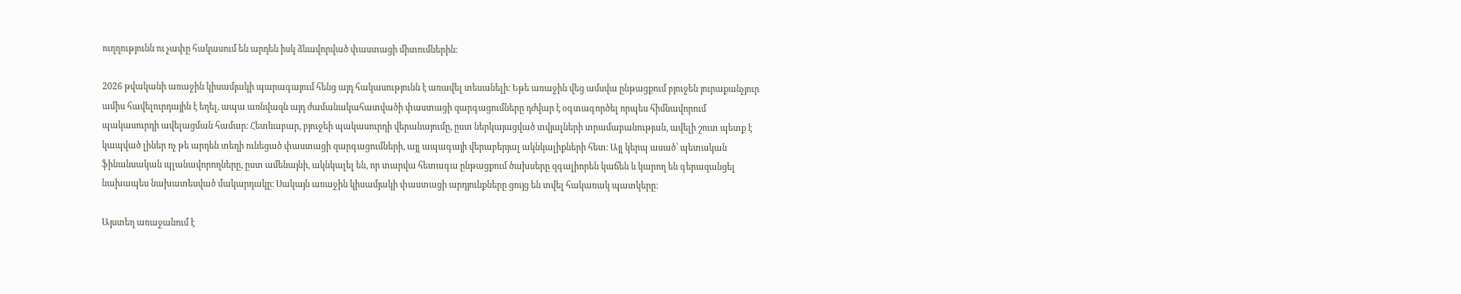ուղղությունն ու չափը հակասում են արդեն իսկ ձևավորված փաստացի միտումներին։

2026 թվականի առաջին կիսամյակի պարագայում հենց այդ հակասությունն է առավել տեսանելի։ Եթե առաջին վեց ամսվա ընթացքում բյուջեն յուրաքանչյուր ամիս հավելուրդային է եղել, ապա առնվազն այդ ժամանակահատվածի փաստացի զարգացումները դժվար է օգտագործել որպես հիմնավորում պակասուրդի ավելացման համար։ Հետևաբար, բյուջեի պակասուրդի վերանայումը, ըստ ներկայացված տվյալների տրամաբանության, ավելի շուտ պետք է կապված լիներ ոչ թե արդեն տեղի ունեցած փաստացի զարգացումների, այլ ապագայի վերաբերյալ ակնկալիքների հետ։ Այլ կերպ ասած՝ պետական ֆինանսական պլանավորողները, ըստ ամենայնի, ակնկալել են, որ տարվա հետագա ընթացքում ծախսերը զգալիորեն կաճեն և կարող են գերազանցել նախապես նախատեսված մակարդակը։ Սակայն առաջին կիսամյակի փաստացի արդյունքները ցույց են տվել հակառակ պատկերը։

Այստեղ առաջանում է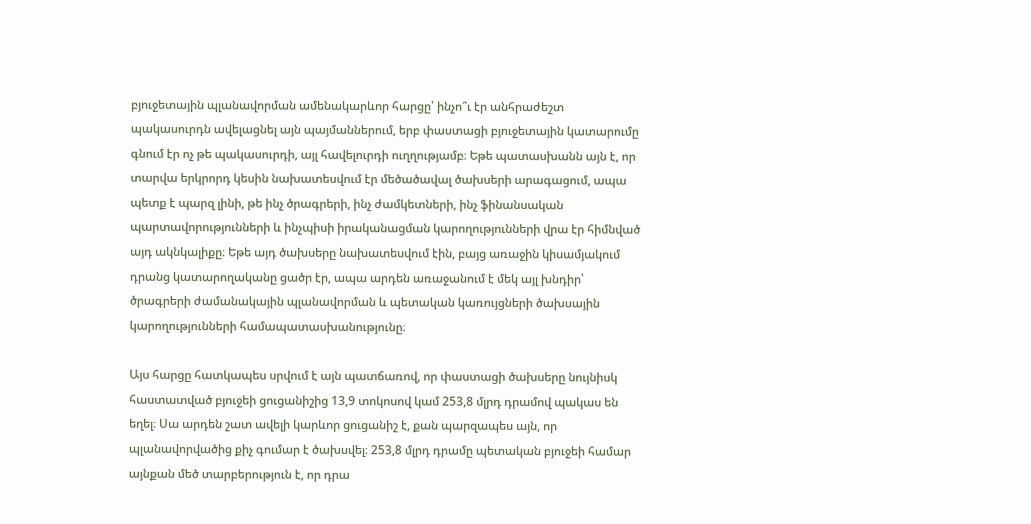բյուջետային պլանավորման ամենակարևոր հարցը՝ ինչո՞ւ էր անհրաժեշտ պակասուրդն ավելացնել այն պայմաններում, երբ փաստացի բյուջետային կատարումը գնում էր ոչ թե պակասուրդի, այլ հավելուրդի ուղղությամբ։ Եթե պատասխանն այն է, որ տարվա երկրորդ կեսին նախատեսվում էր մեծածավալ ծախսերի արագացում, ապա պետք է պարզ լինի, թե ինչ ծրագրերի, ինչ ժամկետների, ինչ ֆինանսական պարտավորությունների և ինչպիսի իրականացման կարողությունների վրա էր հիմնված այդ ակնկալիքը։ Եթե այդ ծախսերը նախատեսվում էին, բայց առաջին կիսամյակում դրանց կատարողականը ցածր էր, ապա արդեն առաջանում է մեկ այլ խնդիր՝ ծրագրերի ժամանակային պլանավորման և պետական կառույցների ծախսային կարողությունների համապատասխանությունը։

Այս հարցը հատկապես սրվում է այն պատճառով, որ փաստացի ծախսերը նույնիսկ հաստատված բյուջեի ցուցանիշից 13,9 տոկոսով կամ 253,8 մլրդ դրամով պակաս են եղել։ Սա արդեն շատ ավելի կարևոր ցուցանիշ է, քան պարզապես այն, որ պլանավորվածից քիչ գումար է ծախսվել։ 253,8 մլրդ դրամը պետական բյուջեի համար այնքան մեծ տարբերություն է, որ դրա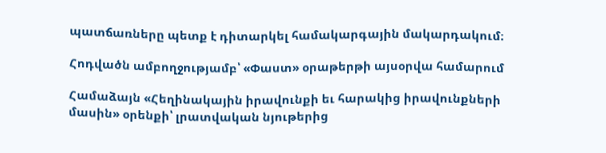պատճառները պետք է դիտարկել համակարգային մակարդակում։

Հոդվածն ամբողջությամբ՝ «Փաստ» օրաթերթի այսօրվա համարում

Համաձայն «Հեղինակային իրավունքի եւ հարակից իրավունքների մասին» օրենքի՝ լրատվական նյութերից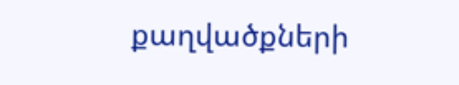քաղվածքների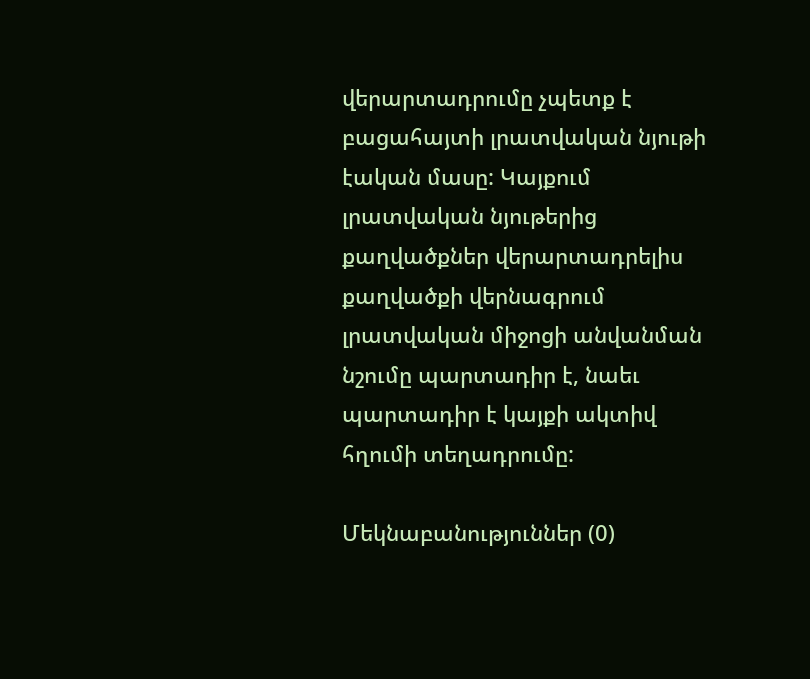վերարտադրումը չպետք է բացահայտի լրատվական նյութի էական մասը: Կայքում լրատվական նյութերից քաղվածքներ վերարտադրելիս քաղվածքի վերնագրում լրատվական միջոցի անվանման նշումը պարտադիր է, նաեւ պարտադիր է կայքի ակտիվ հղումի տեղադրումը:

Մեկնաբանություններ (0)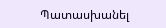Պատասխանել